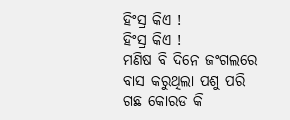ହିଂସ୍ର କିଏ !
ହିଂସ୍ର କିଏ !
ମଣିଷ ବି ଦିନେ ଜଂଗଲରେ ବାସ କରୁଥିଲା ପଶୁ ପରି
ଗଛ କୋରଡ କି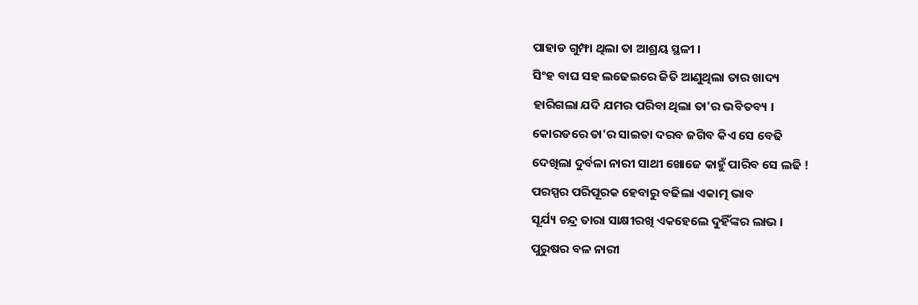ପାହାଡ ଗୁମ୍ଫା ଥିଲା ତା ଆଶ୍ରୟ ସ୍ଥଳୀ ।
ସିଂହ ବାଘ ସହ ଲଢେଇରେ ଜିତି ଆଣୁଥିଲା ତାର ଖାଦ୍ୟ
ହାରିଗଲା ଯଦି ଯମର ପରିବା ଥିଲା ତା'ର ଭବିତବ୍ୟ ।
କୋରଡରେ ତା'ର ସାଇତା ଦରବ ଜଗିବ କିଏ ସେ ବେଢି
ଦେଖିଲା ଦୁର୍ବଳା ନାରୀ ସାଥୀ ଖୋଜେ କାହୁଁ ପାରିବ ସେ ଲଢି !
ପରସ୍ପର ପରିପୂରକ ହେବାରୁ ବଢିଲା ଏକାତ୍ମ ଭାବ
ସୂର୍ଯ୍ୟ ଚନ୍ଦ୍ର ତାରା ସାକ୍ଷୀରଖି ଏକହେଲେ ଦୁହିଁଙ୍କର ଲାଭ ।
ପୁରୁଷର ବଳ ନାରୀ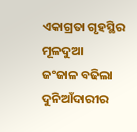ଏକାଗ୍ରତା ଗୃହସ୍ଥିର ମୂଳଦୁଆ
ଜଂଜାଳ ବଢିଲା ଦୁନିଆଁଦାରୀର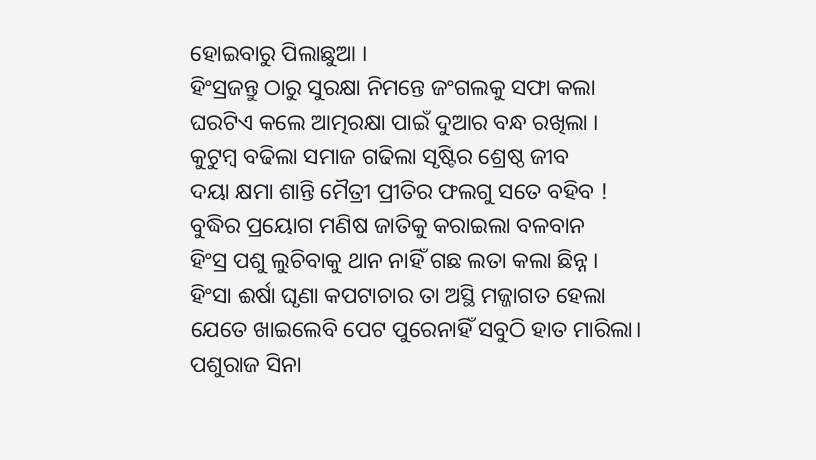ହୋଇବାରୁ ପିଲାଛୁଆ ।
ହିଂସ୍ରଜନ୍ତୁ ଠାରୁ ସୁରକ୍ଷା ନିମନ୍ତେ ଜଂଗଲକୁ ସଫା କଲା
ଘରଟିଏ କଲେ ଆତ୍ମରକ୍ଷା ପାଇଁ ଦୁଆର ବନ୍ଧ ରଖିଲା ।
କୁଟୁମ୍ବ ବଢିଲା ସମାଜ ଗଢିଲା ସୃଷ୍ଟିର ଶ୍ରେଷ୍ଠ ଜୀବ
ଦୟା କ୍ଷମା ଶାନ୍ତି ମୈତ୍ରୀ ପ୍ରୀତିର ଫଲଗୁ ସତେ ବହିବ !
ବୁଦ୍ଧିର ପ୍ରୟୋଗ ମଣିଷ ଜାତିକୁ କରାଇଲା ବଳବାନ
ହିଂସ୍ର ପଶୁ ଲୁଚିବାକୁ ଥାନ ନାହିଁ ଗଛ ଲତା କଲା ଛିନ୍ନ ।
ହିଂସା ଈର୍ଷା ଘୃଣା କପଟାଚାର ତା ଅସ୍ଥି ମଜ୍ଜାଗତ ହେଲା
ଯେତେ ଖାଇଲେବି ପେଟ ପୁରେନାହିଁ ସବୁଠି ହାତ ମାରିଲା।
ପଶୁରାଜ ସିନା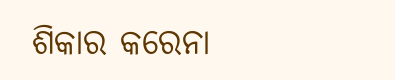ଶିକାର କରେନା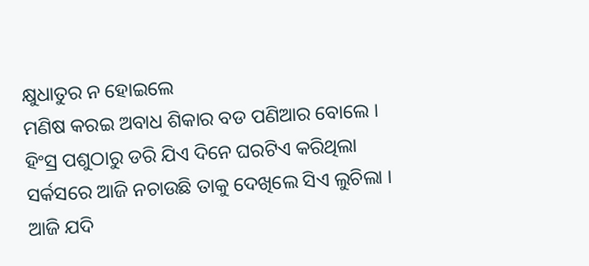କ୍ଷୁଧାତୁର ନ ହୋଇଲେ
ମଣିଷ କରଇ ଅବାଧ ଶିକାର ବଡ ପଣିଆର ବୋଲେ ।
ହିଂସ୍ର ପଶୁଠାରୁ ଡରି ଯିଏ ଦିନେ ଘରଟିଏ କରିଥିଲା
ସର୍କସରେ ଆଜି ନଚାଉଛି ତାକୁ ଦେଖିଲେ ସିଏ ଲୁଚିଲା ।
ଆଜି ଯଦି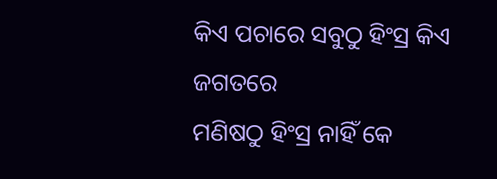କିଏ ପଚାରେ ସବୁଠୁ ହିଂସ୍ର କିଏ ଜଗତରେ
ମଣିଷଠୁ ହିଂସ୍ର ନାହିଁ କେ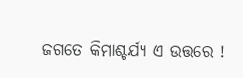ଜଗତେ କିମାଶ୍ଚର୍ଯ୍ୟ ଏ ଉତ୍ତରେ !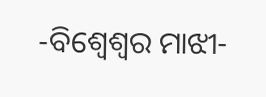-ବିଶ୍ୱେଶ୍ଵର ମାଝୀ-